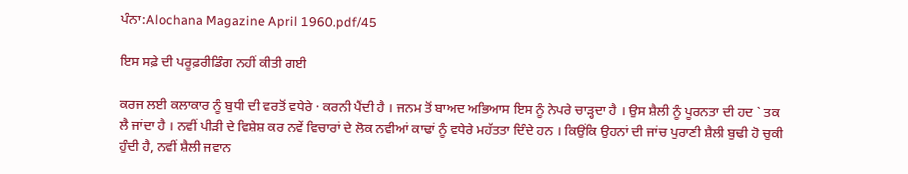ਪੰਨਾ:Alochana Magazine April 1960.pdf/45

ਇਸ ਸਫ਼ੇ ਦੀ ਪਰੂਫ਼ਰੀਡਿੰਗ ਨਹੀਂ ਕੀਤੀ ਗਈ

ਕਰਜ ਲਈ ਕਲਾਕਾਰ ਨੂੰ ਬੁਧੀ ਦੀ ਵਰਤੋਂ ਵਧੇਰੇ · ਕਰਨੀ ਪੈਂਦੀ ਹੈ । ਜਨਮ ਤੋਂ ਬਾਅਦ ਅਭਿਆਸ ਇਸ ਨੂੰ ਨੇਪਰੇ ਚਾੜ੍ਹਦਾ ਹੈ । ਉਸ ਸ਼ੈਲੀ ਨੂੰ ਪੂਰਨਤਾ ਦੀ ਹਦ ` ਤਕ ਲੈ ਜਾਂਦਾ ਹੈ । ਨਵੀਂ ਪੀੜੀ ਦੇ ਵਿਸ਼ੇਸ਼ ਕਰ ਨਵੇਂ ਵਿਚਾਰਾਂ ਦੇ ਲੋਕ ਨਵੀਆਂ ਕਾਢਾਂ ਨੂੰ ਵਧੇਰੇ ਮਹੱਤਤਾ ਦਿੰਦੇ ਹਨ । ਕਿਉਂਕਿ ਉਹਨਾਂ ਦੀ ਜਾਂਚ ਪੁਰਾਣੀ ਸ਼ੈਲੀ ਬੁਢੀ ਹੋ ਚੁਕੀ ਹੁੰਦੀ ਹੈ, ਨਵੀਂ ਸ਼ੈਲੀ ਜਵਾਨ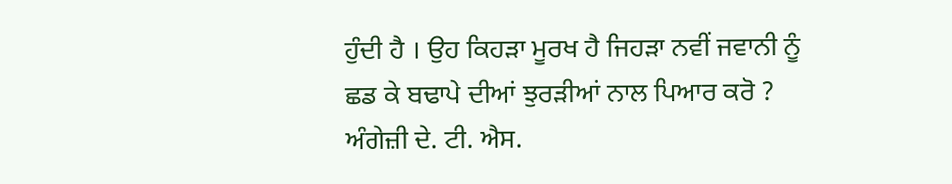ਹੁੰਦੀ ਹੈ । ਉਹ ਕਿਹੜਾ ਮੂਰਖ ਹੈ ਜਿਹੜਾ ਨਵੀਂ ਜਵਾਨੀ ਨੂੰ ਛਡ ਕੇ ਬਢਾਪੇ ਦੀਆਂ ਝੁਰੜੀਆਂ ਨਾਲ ਪਿਆਰ ਕਰੋ ? ਅੰਗੇਜ਼ੀ ਦੇ. ਟੀ. ਐਸ.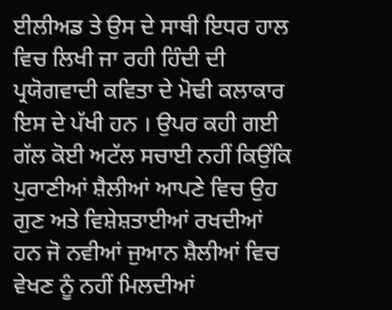ਈਲੀਅਡ ਤੇ ਉਸ ਦੇ ਸਾਥੀ ਇਧਰ ਹਾਲ ਵਿਚ ਲਿਖੀ ਜਾ ਰਹੀ ਹਿੰਦੀ ਦੀ ਪ੍ਰਯੋਗਵਾਦੀ ਕਵਿਤਾ ਦੇ ਮੋਢੀ ਕਲਾਕਾਰ ਇਸ ਦੇ ਪੱਖੀ ਹਨ । ਉਪਰ ਕਹੀ ਗਈ ਗੱਲ ਕੋਈ ਅਟੱਲ ਸਚਾਈ ਨਹੀਂ ਕਿਉਂਕਿ ਪੁਰਾਣੀਆਂ ਸ਼ੈਲੀਆਂ ਆਪਣੇ ਵਿਚ ਉਹ ਗੁਣ ਅਤੇ ਵਿਸ਼ੇਸ਼ਤਾਈਆਂ ਰਖਦੀਆਂ ਹਨ ਜੋ ਨਵੀਆਂ ਜੁਆਨ ਸ਼ੈਲੀਆਂ ਵਿਚ ਵੇਖਣ ਨੂੰ ਨਹੀਂ ਮਿਲਦੀਆਂ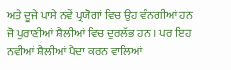ਅਤੇ ਦੂਜੇ ਪਾਸੇ ਨਵੇਂ ਪ੍ਰਯੋਗਾਂ ਵਿਚ ਉਹ ਵੰਨਗੀਆਂ ਹਨ ਜੋ ਪੁਰਾਣੀਆਂ ਸ਼ੈਲੀਆਂ ਵਿਚ ਦੁਰਲੱਭ ਹਨ । ਪਰ ਇਹ ਨਵੀਆਂ ਸ਼ੈਲੀਆਂ ਪੈਦਾ ਕਰਨ ਵਾਲਿਆਂ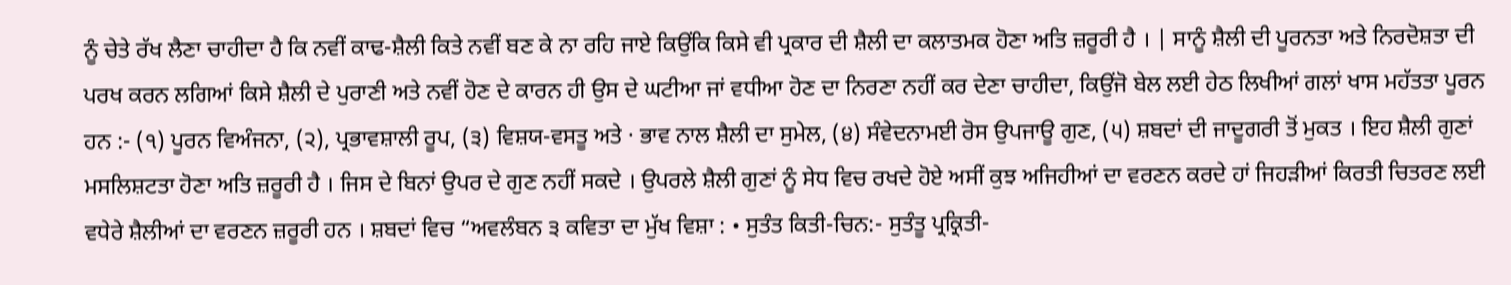ਨੂੰ ਚੇਤੇ ਰੱਖ ਲੈਣਾ ਚਾਹੀਦਾ ਹੈ ਕਿ ਨਵੀਂ ਕਾਢ-ਸ਼ੈਲੀ ਕਿਤੇ ਨਵੀਂ ਬਣ ਕੇ ਨਾ ਰਹਿ ਜਾਏ ਕਿਉਂਕਿ ਕਿਸੇ ਵੀ ਪ੍ਰਕਾਰ ਦੀ ਸ਼ੈਲੀ ਦਾ ਕਲਾਤਮਕ ਹੋਣਾ ਅਤਿ ਜ਼ਰੂਰੀ ਹੈ । | ਸਾਨੂੰ ਸ਼ੈਲੀ ਦੀ ਪੂਰਨਤਾ ਅਤੇ ਨਿਰਦੋਸ਼ਤਾ ਦੀ ਪਰਖ ਕਰਨ ਲਗਿਆਂ ਕਿਸੇ ਸ਼ੈਲੀ ਦੇ ਪੁਰਾਣੀ ਅਤੇ ਨਵੀਂ ਹੋਣ ਦੇ ਕਾਰਨ ਹੀ ਉਸ ਦੇ ਘਟੀਆ ਜਾਂ ਵਧੀਆ ਹੋਣ ਦਾ ਨਿਰਣਾ ਨਹੀਂ ਕਰ ਦੇਣਾ ਚਾਹੀਦਾ, ਕਿਉਂਜੋ ਬੇਲ ਲਈ ਹੇਠ ਲਿਖੀਆਂ ਗਲਾਂ ਖਾਸ ਮਹੱਤਤਾ ਪੂਰਨ ਹਨ :- (੧) ਪੂਰਨ ਵਿਅੰਜਨਾ, (੨), ਪ੍ਰਭਾਵਸ਼ਾਲੀ ਰੂਪ, (੩) ਵਿਸ਼ਯ-ਵਸਤੂ ਅਤੇ · ਭਾਵ ਨਾਲ ਸ਼ੈਲੀ ਦਾ ਸੁਮੇਲ, (੪) ਸੰਵੇਦਨਾਮਈ ਰੋਸ ਉਪਜਾਊ ਗੁਣ, (੫) ਸ਼ਬਦਾਂ ਦੀ ਜਾਦੂਗਰੀ ਤੋਂ ਮੁਕਤ । ਇਹ ਸ਼ੈਲੀ ਗੁਣਾਂ ਮਸਲਿਸ਼ਟਤਾ ਹੋਣਾ ਅਤਿ ਜ਼ਰੂਰੀ ਹੈ । ਜਿਸ ਦੇ ਬਿਨਾਂ ਉਪਰ ਦੇ ਗੁਣ ਨਹੀਂ ਸਕਦੇ । ਉਪਰਲੇ ਸ਼ੈਲੀ ਗੁਣਾਂ ਨੂੰ ਸੇਧ ਵਿਚ ਰਖਦੇ ਹੋਏ ਅਸੀਂ ਕੁਝ ਅਜਿਹੀਆਂ ਦਾ ਵਰਣਨ ਕਰਦੇ ਹਾਂ ਜਿਹੜੀਆਂ ਕਿਰਤੀ ਚਿਤਰਣ ਲਈ ਵਧੇਰੇ ਸ਼ੈਲੀਆਂ ਦਾ ਵਰਣਨ ਜ਼ਰੂਰੀ ਹਨ । ਸ਼ਬਦਾਂ ਵਿਚ “ਅਵਲੰਬਨ ੩ ਕਵਿਤਾ ਦਾ ਮੁੱਖ ਵਿਸ਼ਾ : • ਸੁਤੰਤ ਕਿਤੀ-ਚਿਨ:- ਸੁਤੰਤੂ ਪ੍ਰਕ੍ਰਿਤੀ-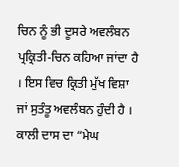ਚਿਨ ਨੂੰ ਭੀ ਦੂਸਰੇ ਅਵਲੰਬਨ ਪ੍ਰਕ੍ਰਿਤੀ-ਚਿਨ ਕਹਿਆ ਜਾਂਦਾ ਹੈ । ਇਸ ਵਿਚ ਕ੍ਰਿਤੀ ਮੁੱਖ ਵਿਸ਼ਾ ਜਾਂ ਸੁਤੰਤੂ ਅਵਲੰਬਨ ਹੁੰਦੀ ਹੈ । ਕਾਲੀ ਦਾਸ ਦਾ “ਮੇਘ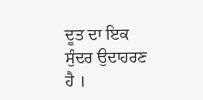ਦੂਤ ਦਾ ਇਕ ਸੁੰਦਰ ਉਦਾਹਰਣ ਹੈ ।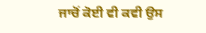ਜਾਚੋਂ ਕੋਈ ਵੀ ਕਵੀ ਉਸ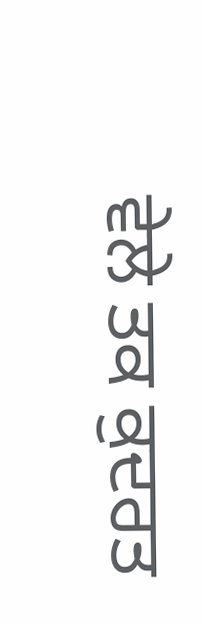ਵੇਲੇ ਤਕ ਕੁਦਰਤ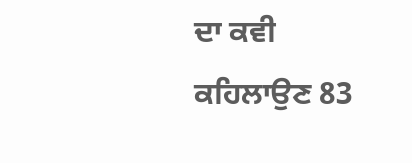ਦਾ ਕਵੀ ਕਹਿਲਾਉਣ 83